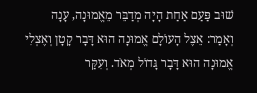שׁוּב פַּעַם אַחַת הָיָה מְדַבֵּר מֵאֱמוּנָה, עָנָה וְאָמַר: אֵצֶל הָעוֹלָם אֱמוּנָה הוּא דָּבָר קָטָן וְאֶצְלִי אֱמוּנָה הוּא דָּבָר גָּדוֹל מְאֹד. וְעִקַּר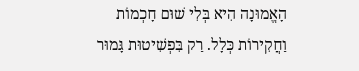הָאֱמוּנָה הִיא בְּלִי שׁוּם חָכְמוֹת וַחֲקִירוֹת כְּלָל. רַק בִּפְשִׁיטוּת גָּמוּר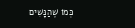כְּמוֹ שֶׁהַנָּשִׁים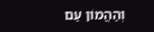וְהַהֲמוֹן עַם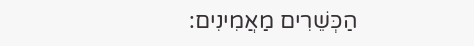הַכְּשֵׁרִים מַאֲמִינִים: